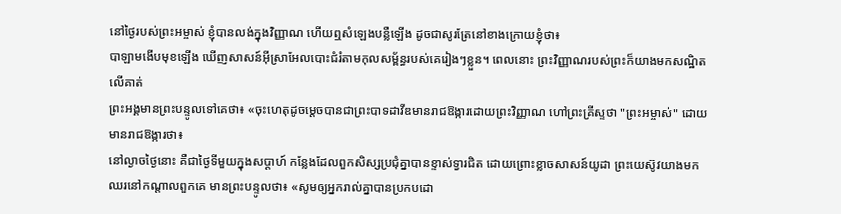នៅថ្ងៃរបស់ព្រះអម្ចាស់ ខ្ញុំបានលង់ក្នុងវិញ្ញាណ ហើយឮសំឡេងបន្លឺឡើង ដូចជាសូរត្រែនៅខាងក្រោយខ្ញុំថា៖
បាឡាមងើបមុខឡើង ឃើញសាសន៍អ៊ីស្រាអែលបោះជំរំតាមកុលសម្ព័ន្ធរបស់គេរៀងៗខ្លួន។ ពេលនោះ ព្រះវិញ្ញាណរបស់ព្រះក៏យាងមកសណ្ឋិតលើគាត់
ព្រះអង្គមានព្រះបន្ទូលទៅគេថា៖ «ចុះហេតុដូចម្តេចបានជាព្រះបាទដាវីឌមានរាជឱង្ការដោយព្រះវិញ្ញាណ ហៅព្រះគ្រីស្ទថា "ព្រះអម្ចាស់" ដោយមានរាជឱង្ការថា៖
នៅល្ងាចថ្ងៃនោះ គឺជាថ្ងៃទីមួយក្នុងសប្ដាហ៍ កន្លែងដែលពួកសិស្សប្រជុំគ្នាបានខ្ទាស់ទ្វារជិត ដោយព្រោះខ្លាចសាសន៍យូដា ព្រះយេស៊ូវយាងមកឈរនៅកណ្តាលពួកគេ មានព្រះបន្ទូលថា៖ «សូមឲ្យអ្នករាល់គ្នាបានប្រកបដោ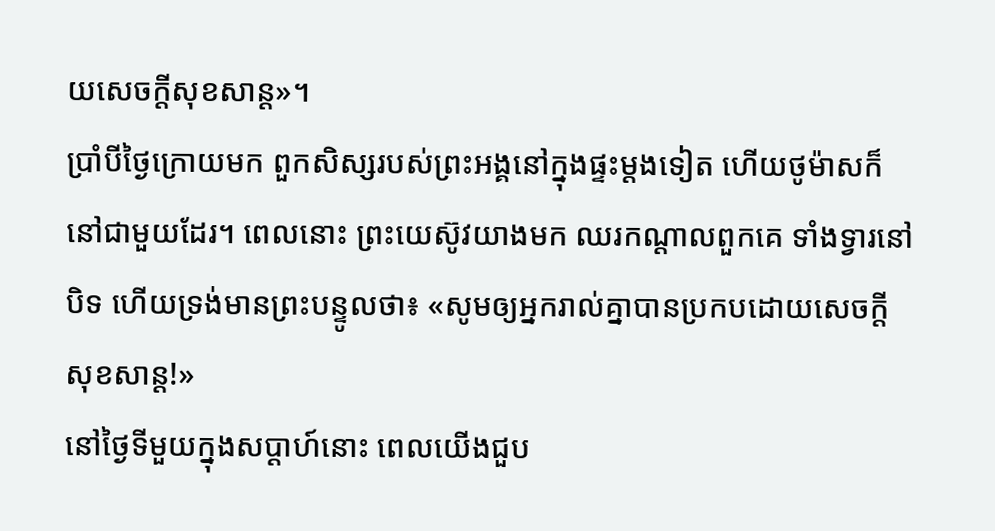យសេចក្តីសុខសាន្ត»។
ប្រាំបីថ្ងៃក្រោយមក ពួកសិស្សរបស់ព្រះអង្គនៅក្នុងផ្ទះម្តងទៀត ហើយថូម៉ាសក៏នៅជាមួយដែរ។ ពេលនោះ ព្រះយេស៊ូវយាងមក ឈរកណ្តាលពួកគេ ទាំងទ្វារនៅបិទ ហើយទ្រង់មានព្រះបន្ទូលថា៖ «សូមឲ្យអ្នករាល់គ្នាបានប្រកបដោយសេចក្តីសុខសាន្ត!»
នៅថ្ងៃទីមួយក្នុងសប្ដាហ៍នោះ ពេលយើងជួប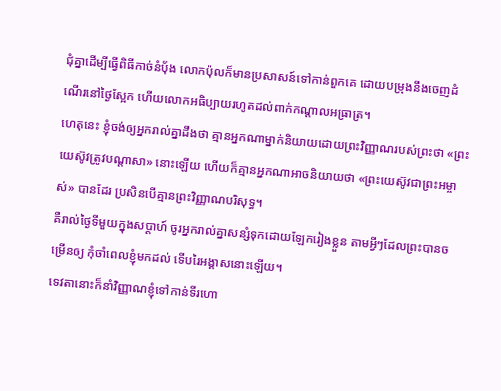ជុំគ្នាដើម្បីធ្វើពិធីកាច់នំបុ័ង លោកប៉ុលក៏មានប្រសាសន៍ទៅកាន់ពួកគេ ដោយបម្រុងនឹងចេញដំណើរនៅថ្ងៃស្អែក ហើយលោកអធិប្បាយរហូតដល់ពាក់កណ្តាលអធ្រាត្រ។
ហេតុនេះ ខ្ញុំចង់ឲ្យអ្នករាល់គ្នាដឹងថា គ្មានអ្នកណាម្នាក់និយាយដោយព្រះវិញ្ញាណរបស់ព្រះថា «ព្រះយេស៊ូវត្រូវបណ្តាសា» នោះឡើយ ហើយក៏គ្មានអ្នកណាអាចនិយាយថា «ព្រះយេស៊ូវជាព្រះអម្ចាស់» បានដែរ ប្រសិនបើគ្មានព្រះវិញ្ញាណបរិសុទ្ធ។
គឺរាល់ថ្ងៃទីមួយក្នុងសប្ដាហ៍ ចូរអ្នករាល់គ្នាសន្សំទុកដោយឡែករៀងខ្លួន តាមអ្វីៗដែលព្រះបានចម្រើនឲ្យ កុំចាំពេលខ្ញុំមកដល់ ទើបរៃអង្គាសនោះឡើយ។
ទេវតានោះក៏នាំវិញ្ញាណខ្ញុំទៅកាន់ទីរហោ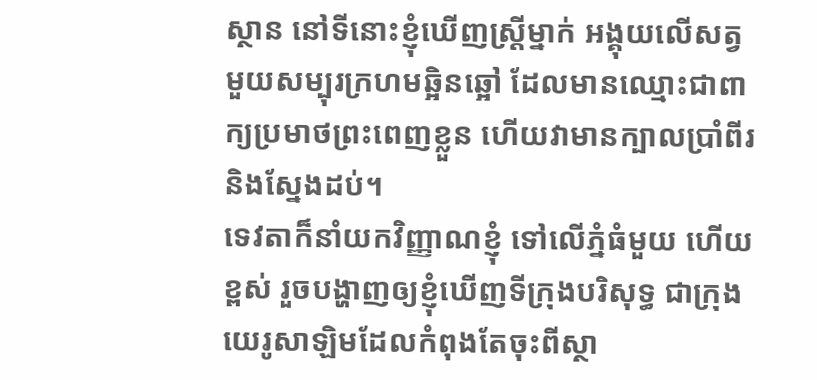ស្ថាន នៅទីនោះខ្ញុំឃើញស្ត្រីម្នាក់ អង្គុយលើសត្វមួយសម្បុរក្រហមឆ្អិនឆ្អៅ ដែលមានឈ្មោះជាពាក្យប្រមាថព្រះពេញខ្លួន ហើយវាមានក្បាលប្រាំពីរ និងស្នែងដប់។
ទេវតាក៏នាំយកវិញ្ញាណខ្ញុំ ទៅលើភ្នំធំមួយ ហើយខ្ពស់ រួចបង្ហាញឲ្យខ្ញុំឃើញទីក្រុងបរិសុទ្ធ ជាក្រុងយេរូសាឡិមដែលកំពុងតែចុះពីស្ថា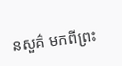នសួគ៌ មកពីព្រះ